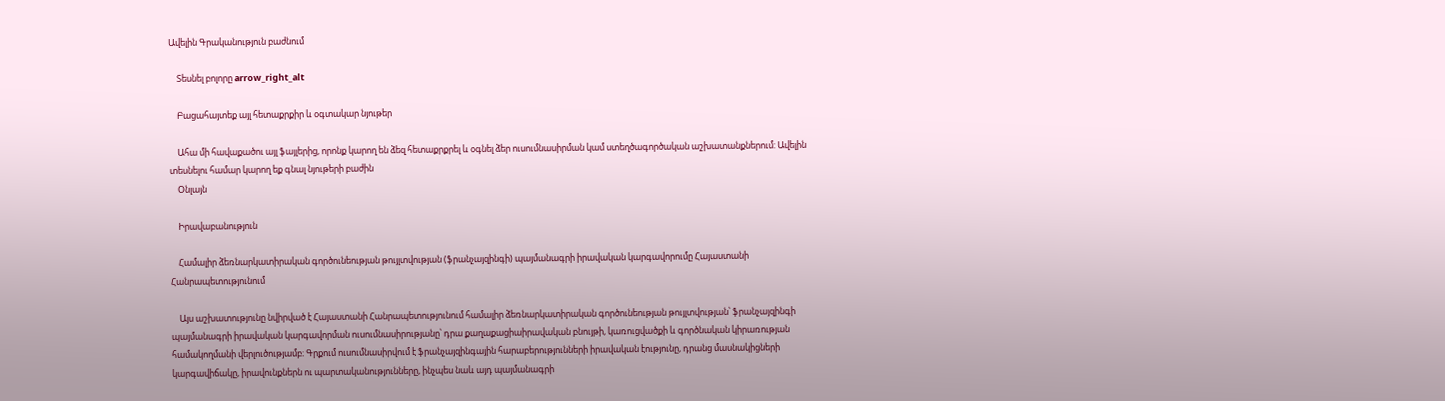Ավելին Գրականություն բաժնում

    Տեսնել բոլորը arrow_right_alt

    Բացահայտեք այլ հետաքրքիր և օգտակար նյութեր

    Ահա մի հավաքածու այլ ֆայլերից, որոնք կարող են ձեզ հետաքրքրել և օգնել ձեր ուսումնասիրման կամ ստեղծագործական աշխատանքներում: Ավելին տեսնելու համար կարող եք գնալ նյութերի բաժին
    Օնլայն

    Իրավաբանություն

    Համալիր ձեռնարկատիրական գործունեության թույլտվության (ֆրանչայզինգի) պայմանագրի իրավական կարգավորումը Հայաստանի Հանրապետությունում

    Այս աշխատությունը նվիրված է Հայաստանի Հանրապետությունում համալիր ձեռնարկատիրական գործունեության թույլտվության՝ ֆրանչայզինգի պայմանագրի իրավական կարգավորման ուսումնասիրությանը՝ դրա քաղաքացիաիրավական բնույթի, կառուցվածքի և գործնական կիրառության համակողմանի վերլուծությամբ։ Գրքում ուսումնասիրվում է ֆրանչայզինգային հարաբերությունների իրավական էությունը, դրանց մասնակիցների կարգավիճակը, իրավունքներն ու պարտականությունները, ինչպես նաև այդ պայմանագրի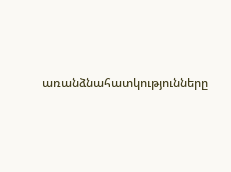առանձնահատկությունները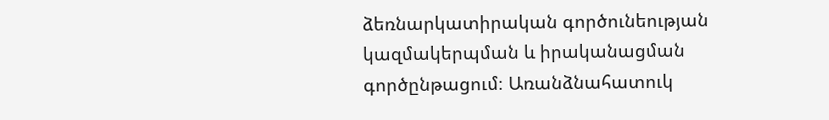ձեռնարկատիրական գործունեության կազմակերպման և իրականացման գործընթացում։ Առանձնահատուկ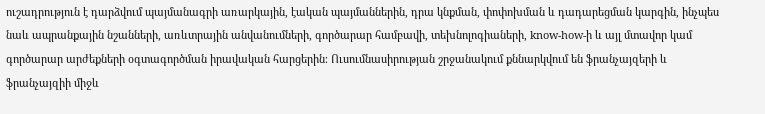ուշադրություն է դարձվում պայմանագրի առարկային, էական պայմաններին, դրա կնքման, փոփոխման և դադարեցման կարգին, ինչպես նաև ապրանքային նշանների, առևտրային անվանումների, գործարար համբավի, տեխնոլոգիաների, know-how-ի և այլ մտավոր կամ գործարար արժեքների օգտագործման իրավական հարցերին։ Ուսումնասիրության շրջանակում քննարկվում են ֆրանչայզերի և ֆրանչայզիի միջև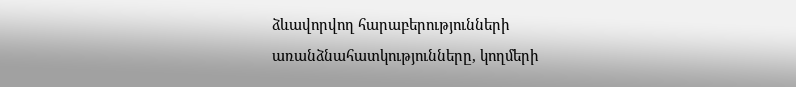ձևավորվող հարաբերությունների առանձնահատկությունները, կողմերի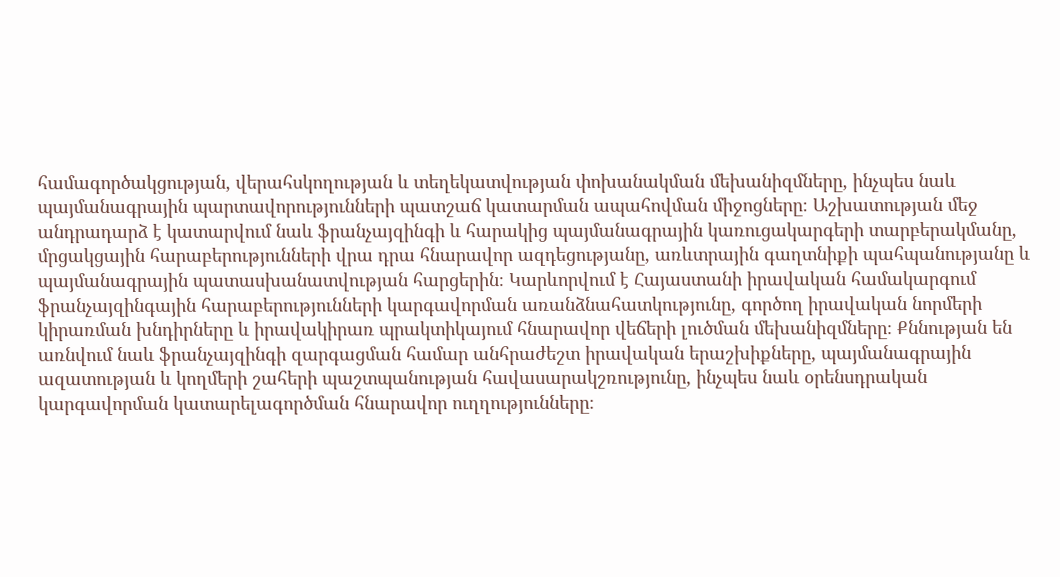համագործակցության, վերահսկողության և տեղեկատվության փոխանակման մեխանիզմները, ինչպես նաև պայմանագրային պարտավորությունների պատշաճ կատարման ապահովման միջոցները։ Աշխատության մեջ անդրադարձ է կատարվում նաև ֆրանչայզինգի և հարակից պայմանագրային կառուցակարգերի տարբերակմանը, մրցակցային հարաբերությունների վրա դրա հնարավոր ազդեցությանը, առևտրային գաղտնիքի պահպանությանը և պայմանագրային պատասխանատվության հարցերին։ Կարևորվում է Հայաստանի իրավական համակարգում ֆրանչայզինգային հարաբերությունների կարգավորման առանձնահատկությունը, գործող իրավական նորմերի կիրառման խնդիրները և իրավակիրառ պրակտիկայում հնարավոր վեճերի լուծման մեխանիզմները։ Քննության են առնվում նաև ֆրանչայզինգի զարգացման համար անհրաժեշտ իրավական երաշխիքները, պայմանագրային ազատության և կողմերի շահերի պաշտպանության հավասարակշռությունը, ինչպես նաև օրենսդրական կարգավորման կատարելագործման հնարավոր ուղղությունները։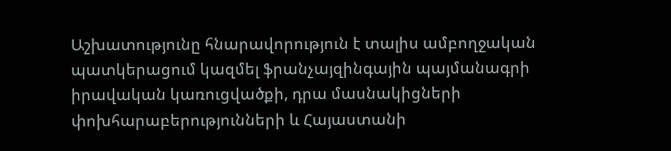Աշխատությունը հնարավորություն է տալիս ամբողջական պատկերացում կազմել ֆրանչայզինգային պայմանագրի իրավական կառուցվածքի, դրա մասնակիցների փոխհարաբերությունների և Հայաստանի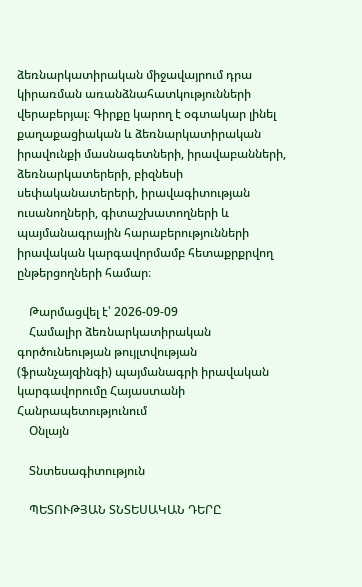ձեռնարկատիրական միջավայրում դրա կիրառման առանձնահատկությունների վերաբերյալ։ Գիրքը կարող է օգտակար լինել քաղաքացիական և ձեռնարկատիրական իրավունքի մասնագետների, իրավաբանների, ձեռնարկատերերի, բիզնեսի սեփականատերերի, իրավագիտության ուսանողների, գիտաշխատողների և պայմանագրային հարաբերությունների իրավական կարգավորմամբ հետաքրքրվող ընթերցողների համար։

    Թարմացվել է՝ 2026-09-09
    Համալիր ձեռնարկատիրական գործունեության թույլտվության (ֆրանչայզինգի) պայմանագրի իրավական կարգավորումը Հայաստանի Հանրապետությունում
    Օնլայն

    Տնտեսագիտություն

    ՊԵՏՈՒԹՅԱՆ ՏՆՏԵՍԱԿԱՆ ԴԵՐԸ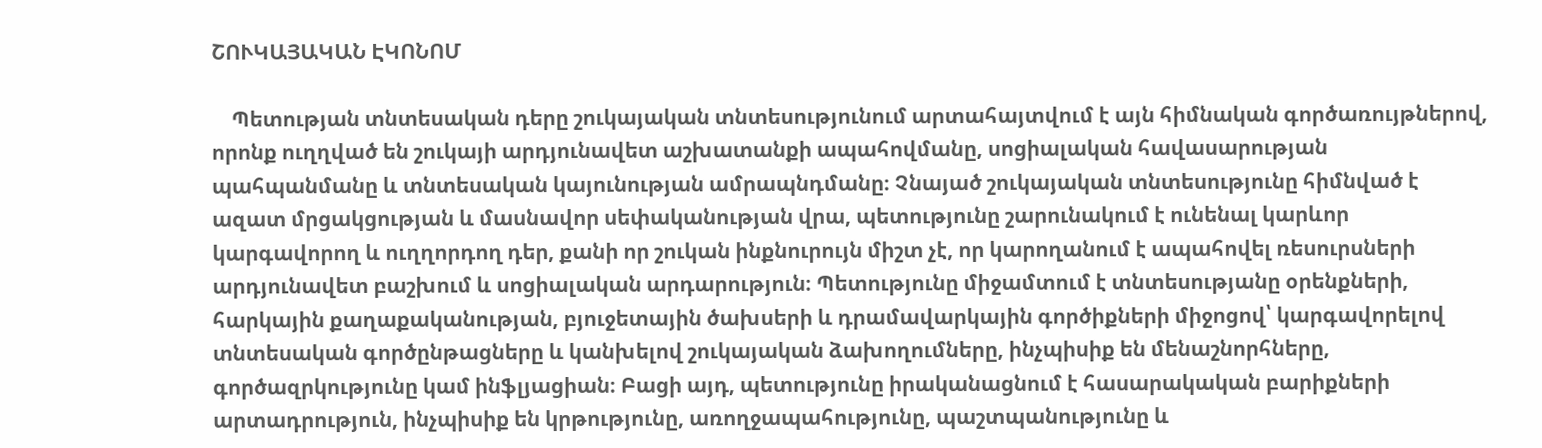ՇՈՒԿԱՅԱԿԱՆ ԷԿՈՆՈՄ

    Պետության տնտեսական դերը շուկայական տնտեսությունում արտահայտվում է այն հիմնական գործառույթներով, որոնք ուղղված են շուկայի արդյունավետ աշխատանքի ապահովմանը, սոցիալական հավասարության պահպանմանը և տնտեսական կայունության ամրապնդմանը։ Չնայած շուկայական տնտեսությունը հիմնված է ազատ մրցակցության և մասնավոր սեփականության վրա, պետությունը շարունակում է ունենալ կարևոր կարգավորող և ուղղորդող դեր, քանի որ շուկան ինքնուրույն միշտ չէ, որ կարողանում է ապահովել ռեսուրսների արդյունավետ բաշխում և սոցիալական արդարություն։ Պետությունը միջամտում է տնտեսությանը օրենքների, հարկային քաղաքականության, բյուջետային ծախսերի և դրամավարկային գործիքների միջոցով՝ կարգավորելով տնտեսական գործընթացները և կանխելով շուկայական ձախողումները, ինչպիսիք են մենաշնորհները, գործազրկությունը կամ ինֆլյացիան։ Բացի այդ, պետությունը իրականացնում է հասարակական բարիքների արտադրություն, ինչպիսիք են կրթությունը, առողջապահությունը, պաշտպանությունը և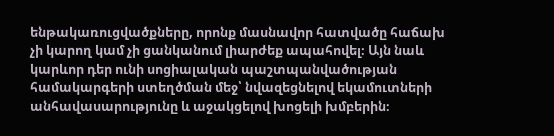ենթակառուցվածքները, որոնք մասնավոր հատվածը հաճախ չի կարող կամ չի ցանկանում լիարժեք ապահովել։ Այն նաև կարևոր դեր ունի սոցիալական պաշտպանվածության համակարգերի ստեղծման մեջ՝ նվազեցնելով եկամուտների անհավասարությունը և աջակցելով խոցելի խմբերին։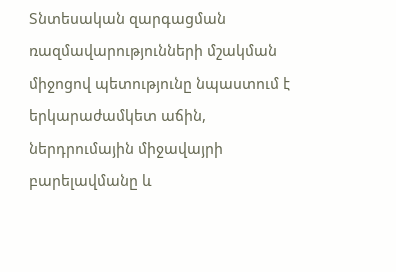Տնտեսական զարգացման ռազմավարությունների մշակման միջոցով պետությունը նպաստում է երկարաժամկետ աճին, ներդրումային միջավայրի բարելավմանը և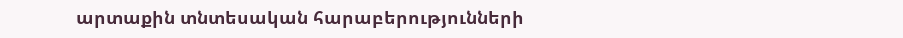արտաքին տնտեսական հարաբերությունների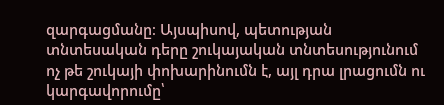զարգացմանը։ Այսպիսով, պետության տնտեսական դերը շուկայական տնտեսությունում ոչ թե շուկայի փոխարինումն է, այլ դրա լրացումն ու կարգավորումը՝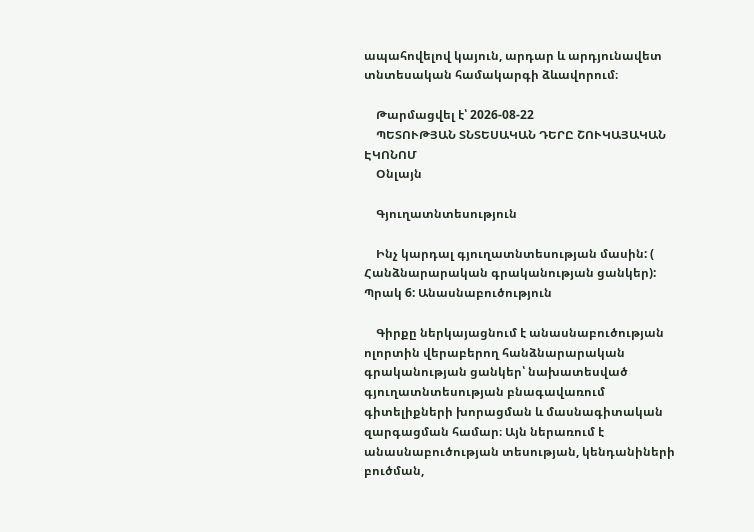ապահովելով կայուն, արդար և արդյունավետ տնտեսական համակարգի ձևավորում։

    Թարմացվել է՝ 2026-08-22
    ՊԵՏՈՒԹՅԱՆ ՏՆՏԵՍԱԿԱՆ ԴԵՐԸ ՇՈՒԿԱՅԱԿԱՆ ԷԿՈՆՈՄ
    Օնլայն

    Գյուղատնտեսություն

    Ինչ կարդալ գյուղատնտեսության մասին: ( Հանձնարարական գրականության ցանկեր): Պրակ 6: Անասնաբուծություն

    Գիրքը ներկայացնում է անասնաբուծության ոլորտին վերաբերող հանձնարարական գրականության ցանկեր՝ նախատեսված գյուղատնտեսության բնագավառում գիտելիքների խորացման և մասնագիտական զարգացման համար։ Այն ներառում է անասնաբուծության տեսության, կենդանիների բուծման,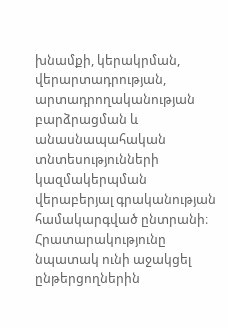խնամքի, կերակրման, վերարտադրության, արտադրողականության բարձրացման և անասնապահական տնտեսությունների կազմակերպման վերաբերյալ գրականության համակարգված ընտրանի։ Հրատարակությունը նպատակ ունի աջակցել ընթերցողներին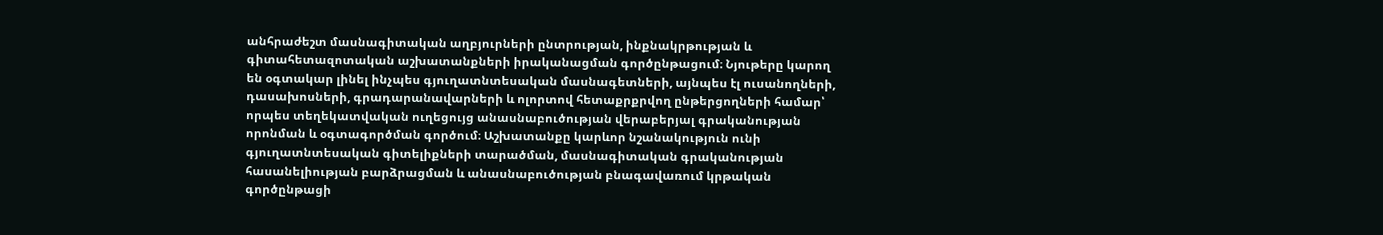անհրաժեշտ մասնագիտական աղբյուրների ընտրության, ինքնակրթության և գիտահետազոտական աշխատանքների իրականացման գործընթացում։ Նյութերը կարող են օգտակար լինել ինչպես գյուղատնտեսական մասնագետների, այնպես էլ ուսանողների, դասախոսների, գրադարանավարների և ոլորտով հետաքրքրվող ընթերցողների համար՝ որպես տեղեկատվական ուղեցույց անասնաբուծության վերաբերյալ գրականության որոնման և օգտագործման գործում։ Աշխատանքը կարևոր նշանակություն ունի գյուղատնտեսական գիտելիքների տարածման, մասնագիտական գրականության հասանելիության բարձրացման և անասնաբուծության բնագավառում կրթական գործընթացի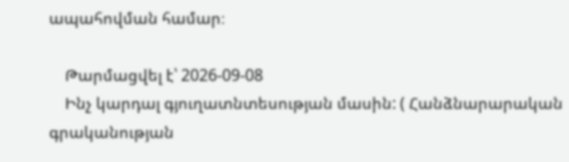ապահովման համար։

    Թարմացվել է՝ 2026-09-08
    Ինչ կարդալ գյուղատնտեսության մասին: ( Հանձնարարական գրականության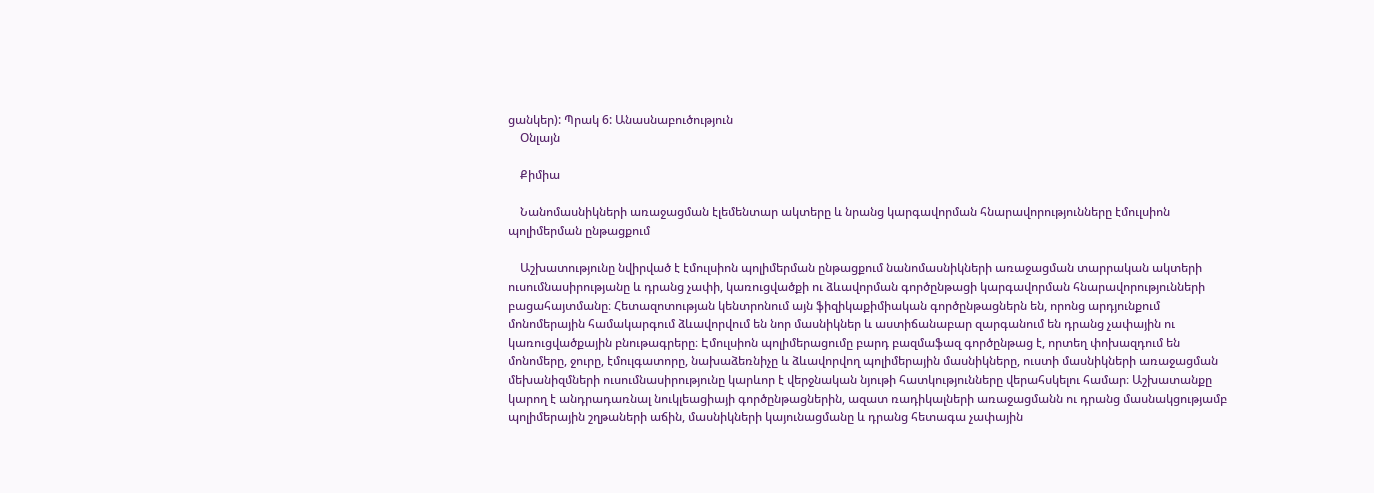ցանկեր): Պրակ 6: Անասնաբուծություն
    Օնլայն

    Քիմիա

    Նանոմասնիկների առաջացման էլեմենտար ակտերը և նրանց կարգավորման հնարավորությունները էմուլսիոն պոլիմերման ընթացքում

    Աշխատությունը նվիրված է էմուլսիոն պոլիմերման ընթացքում նանոմասնիկների առաջացման տարրական ակտերի ուսումնասիրությանը և դրանց չափի, կառուցվածքի ու ձևավորման գործընթացի կարգավորման հնարավորությունների բացահայտմանը։ Հետազոտության կենտրոնում այն ֆիզիկաքիմիական գործընթացներն են, որոնց արդյունքում մոնոմերային համակարգում ձևավորվում են նոր մասնիկներ և աստիճանաբար զարգանում են դրանց չափային ու կառուցվածքային բնութագրերը։ Էմուլսիոն պոլիմերացումը բարդ բազմաֆազ գործընթաց է, որտեղ փոխազդում են մոնոմերը, ջուրը, էմուլգատորը, նախաձեռնիչը և ձևավորվող պոլիմերային մասնիկները, ուստի մասնիկների առաջացման մեխանիզմների ուսումնասիրությունը կարևոր է վերջնական նյութի հատկությունները վերահսկելու համար։ Աշխատանքը կարող է անդրադառնալ նուկլեացիայի գործընթացներին, ազատ ռադիկալների առաջացմանն ու դրանց մասնակցությամբ պոլիմերային շղթաների աճին, մասնիկների կայունացմանը և դրանց հետագա չափային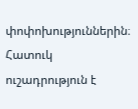փոփոխություններին։ Հատուկ ուշադրություն է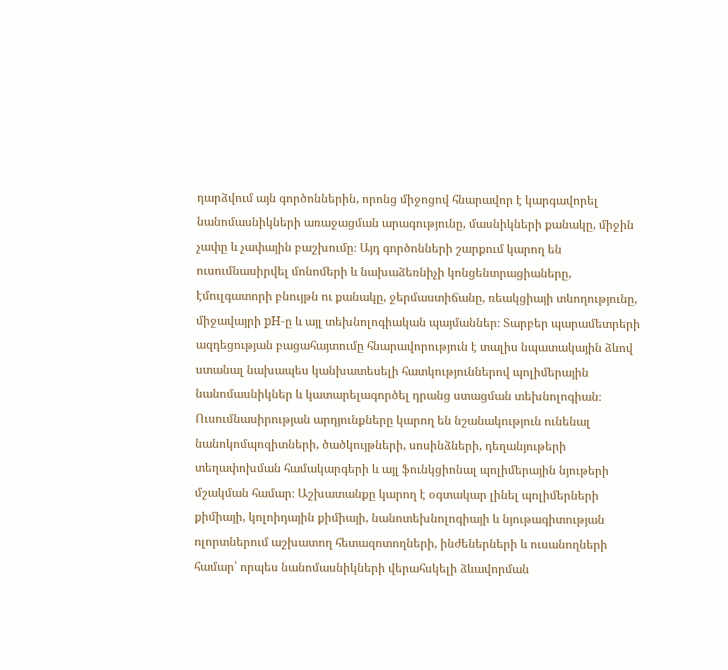դարձվում այն գործոններին, որոնց միջոցով հնարավոր է կարգավորել նանոմասնիկների առաջացման արագությունը, մասնիկների քանակը, միջին չափը և չափային բաշխումը։ Այդ գործոնների շարքում կարող են ուսումնասիրվել մոնոմերի և նախաձեռնիչի կոնցենտրացիաները, էմուլգատորի բնույթն ու քանակը, ջերմաստիճանը, ռեակցիայի տևողությունը, միջավայրի pH-ը և այլ տեխնոլոգիական պայմաններ։ Տարբեր պարամետրերի ազդեցության բացահայտումը հնարավորություն է տալիս նպատակային ձևով ստանալ նախապես կանխատեսելի հատկություններով պոլիմերային նանոմասնիկներ և կատարելագործել դրանց ստացման տեխնոլոգիան։ Ուսումնասիրության արդյունքները կարող են նշանակություն ունենալ նանոկոմպոզիտների, ծածկույթների, սոսինձների, դեղանյութերի տեղափոխման համակարգերի և այլ ֆունկցիոնալ պոլիմերային նյութերի մշակման համար։ Աշխատանքը կարող է օգտակար լինել պոլիմերների քիմիայի, կոլոիդային քիմիայի, նանոտեխնոլոգիայի և նյութագիտության ոլորտներում աշխատող հետազոտողների, ինժեներների և ուսանողների համար՝ որպես նանոմասնիկների վերահսկելի ձևավորման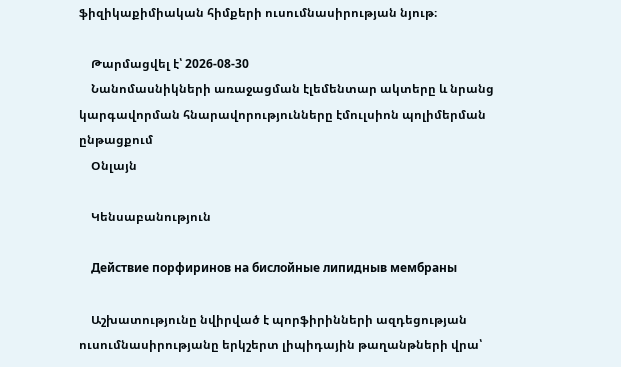ֆիզիկաքիմիական հիմքերի ուսումնասիրության նյութ։

    Թարմացվել է՝ 2026-08-30
    Նանոմասնիկների առաջացման էլեմենտար ակտերը և նրանց կարգավորման հնարավորությունները էմուլսիոն պոլիմերման ընթացքում
    Օնլայն

    Կենսաբանություն

    Действие порфиринов на бислойные липидныв мембраны

    Աշխատությունը նվիրված է պորֆիրինների ազդեցության ուսումնասիրությանը երկշերտ լիպիդային թաղանթների վրա՝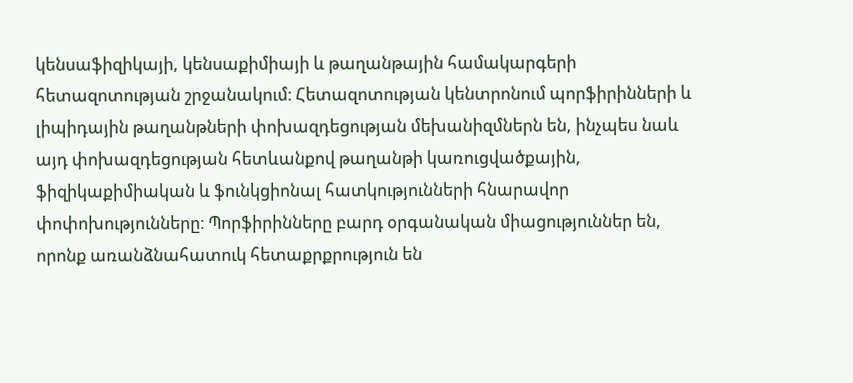կենսաֆիզիկայի, կենսաքիմիայի և թաղանթային համակարգերի հետազոտության շրջանակում։ Հետազոտության կենտրոնում պորֆիրինների և լիպիդային թաղանթների փոխազդեցության մեխանիզմներն են, ինչպես նաև այդ փոխազդեցության հետևանքով թաղանթի կառուցվածքային, ֆիզիկաքիմիական և ֆունկցիոնալ հատկությունների հնարավոր փոփոխությունները։ Պորֆիրինները բարդ օրգանական միացություններ են, որոնք առանձնահատուկ հետաքրքրություն են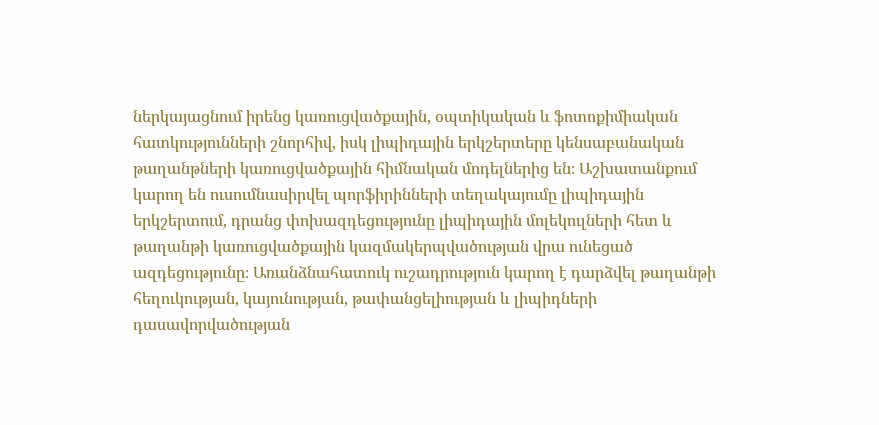ներկայացնում իրենց կառուցվածքային, օպտիկական և ֆոտոքիմիական հատկությունների շնորհիվ, իսկ լիպիդային երկշերտերը կենսաբանական թաղանթների կառուցվածքային հիմնական մոդելներից են։ Աշխատանքում կարող են ուսումնասիրվել պորֆիրինների տեղակայումը լիպիդային երկշերտում, դրանց փոխազդեցությունը լիպիդային մոլեկուլների հետ և թաղանթի կառուցվածքային կազմակերպվածության վրա ունեցած ազդեցությունը։ Առանձնահատուկ ուշադրություն կարող է դարձվել թաղանթի հեղուկության, կայունության, թափանցելիության և լիպիդների դասավորվածության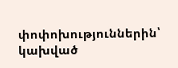փոփոխություններին՝ կախված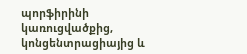պորֆիրինի կառուցվածքից, կոնցենտրացիայից և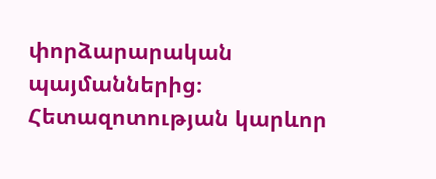փորձարարական պայմաններից։ Հետազոտության կարևոր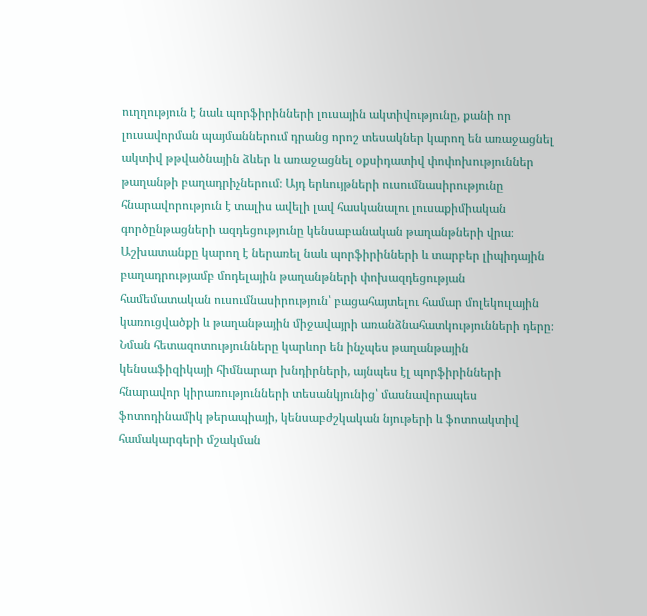ուղղություն է նաև պորֆիրինների լուսային ակտիվությունը, քանի որ լուսավորման պայմաններում դրանց որոշ տեսակներ կարող են առաջացնել ակտիվ թթվածնային ձևեր և առաջացնել օքսիդատիվ փոփոխություններ թաղանթի բաղադրիչներում։ Այդ երևույթների ուսումնասիրությունը հնարավորություն է տալիս ավելի լավ հասկանալու լուսաքիմիական գործընթացների ազդեցությունը կենսաբանական թաղանթների վրա։ Աշխատանքը կարող է ներառել նաև պորֆիրինների և տարբեր լիպիդային բաղադրությամբ մոդելային թաղանթների փոխազդեցության համեմատական ուսումնասիրություն՝ բացահայտելու համար մոլեկուլային կառուցվածքի և թաղանթային միջավայրի առանձնահատկությունների դերը։ Նման հետազոտությունները կարևոր են ինչպես թաղանթային կենսաֆիզիկայի հիմնարար խնդիրների, այնպես էլ պորֆիրինների հնարավոր կիրառությունների տեսանկյունից՝ մասնավորապես ֆոտոդինամիկ թերապիայի, կենսաբժշկական նյութերի և ֆոտոակտիվ համակարգերի մշակման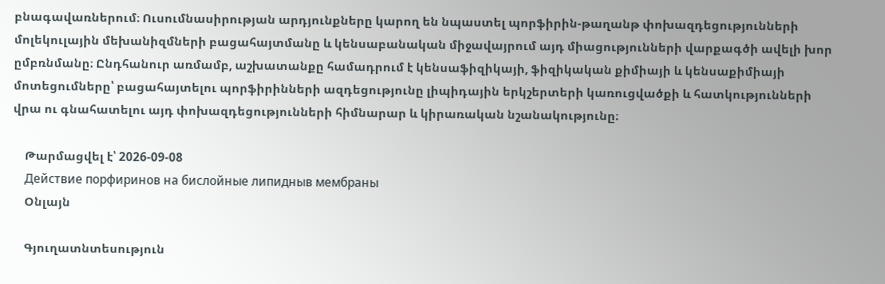բնագավառներում։ Ուսումնասիրության արդյունքները կարող են նպաստել պորֆիրին-թաղանթ փոխազդեցությունների մոլեկուլային մեխանիզմների բացահայտմանը և կենսաբանական միջավայրում այդ միացությունների վարքագծի ավելի խոր ըմբռնմանը։ Ընդհանուր առմամբ, աշխատանքը համադրում է կենսաֆիզիկայի, ֆիզիկական քիմիայի և կենսաքիմիայի մոտեցումները՝ բացահայտելու պորֆիրինների ազդեցությունը լիպիդային երկշերտերի կառուցվածքի և հատկությունների վրա ու գնահատելու այդ փոխազդեցությունների հիմնարար և կիրառական նշանակությունը։

    Թարմացվել է՝ 2026-09-08
    Действие порфиринов на бислойные липидныв мембраны
    Օնլայն

    Գյուղատնտեսություն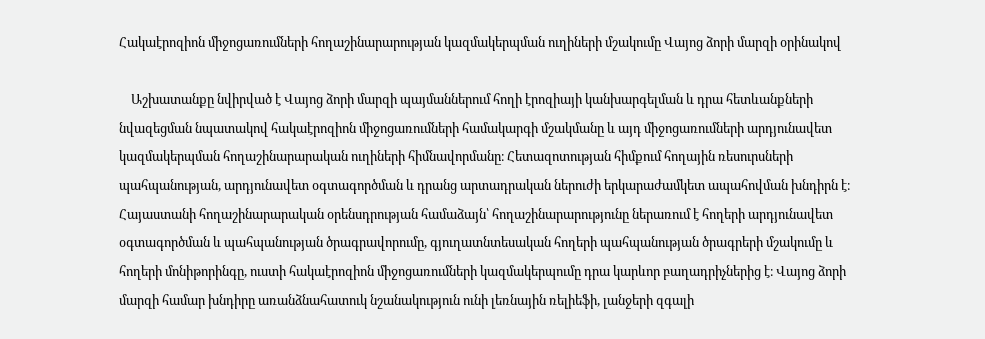Հակաէրոզիոն միջոցառումների հողաշինարարության կազմակերպման ուղիների մշակումը Վայոց ձորի մարզի օրինակով

    Աշխատանքը նվիրված է Վայոց ձորի մարզի պայմաններում հողի էրոզիայի կանխարգելման և դրա հետևանքների նվազեցման նպատակով հակաէրոզիոն միջոցառումների համակարգի մշակմանը և այդ միջոցառումների արդյունավետ կազմակերպման հողաշինարարական ուղիների հիմնավորմանը։ Հետազոտության հիմքում հողային ռեսուրսների պահպանության, արդյունավետ օգտագործման և դրանց արտադրական ներուժի երկարաժամկետ ապահովման խնդիրն է։ Հայաստանի հողաշինարարական օրենսդրության համաձայն՝ հողաշինարարությունը ներառում է հողերի արդյունավետ օգտագործման և պահպանության ծրագրավորումը, գյուղատնտեսական հողերի պահպանության ծրագրերի մշակումը և հողերի մոնիթորինգը, ուստի հակաէրոզիոն միջոցառումների կազմակերպումը դրա կարևոր բաղադրիչներից է։ Վայոց ձորի մարզի համար խնդիրը առանձնահատուկ նշանակություն ունի լեռնային ռելիեֆի, լանջերի զգալի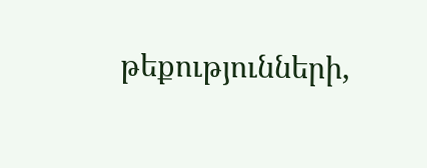թեքությունների,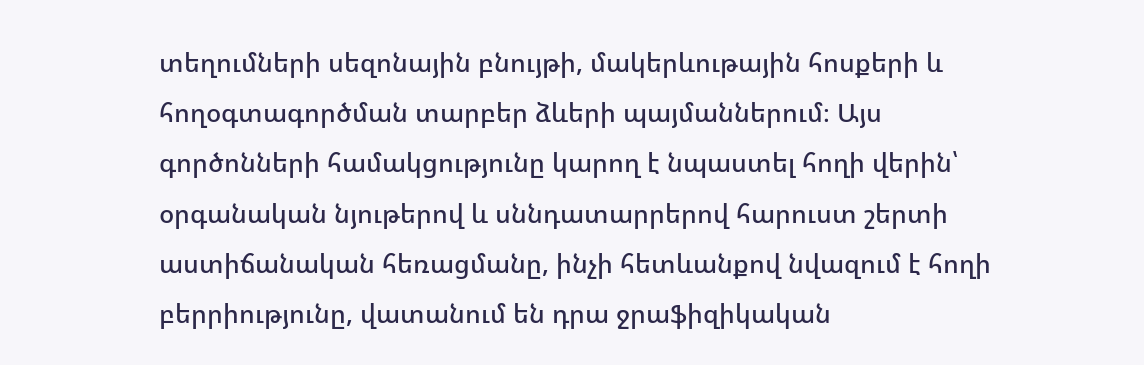տեղումների սեզոնային բնույթի, մակերևութային հոսքերի և հողօգտագործման տարբեր ձևերի պայմաններում։ Այս գործոնների համակցությունը կարող է նպաստել հողի վերին՝ օրգանական նյութերով և սննդատարրերով հարուստ շերտի աստիճանական հեռացմանը, ինչի հետևանքով նվազում է հողի բերրիությունը, վատանում են դրա ջրաֆիզիկական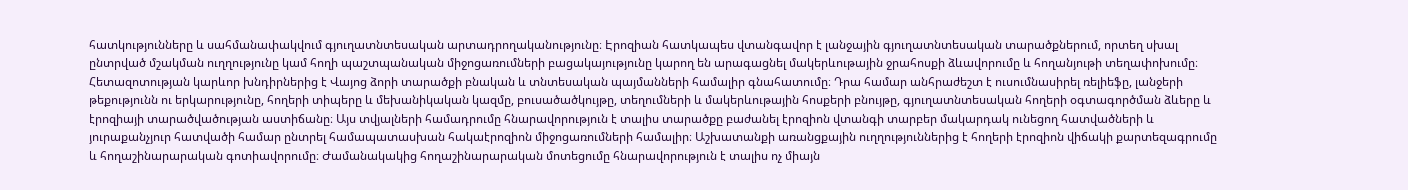հատկությունները և սահմանափակվում գյուղատնտեսական արտադրողականությունը։ Էրոզիան հատկապես վտանգավոր է լանջային գյուղատնտեսական տարածքներում, որտեղ սխալ ընտրված մշակման ուղղությունը կամ հողի պաշտպանական միջոցառումների բացակայությունը կարող են արագացնել մակերևութային ջրահոսքի ձևավորումը և հողանյութի տեղափոխումը։ Հետազոտության կարևոր խնդիրներից է Վայոց ձորի տարածքի բնական և տնտեսական պայմանների համալիր գնահատումը։ Դրա համար անհրաժեշտ է ուսումնասիրել ռելիեֆը, լանջերի թեքությունն ու երկարությունը, հողերի տիպերը և մեխանիկական կազմը, բուսածածկույթը, տեղումների և մակերևութային հոսքերի բնույթը, գյուղատնտեսական հողերի օգտագործման ձևերը և էրոզիայի տարածվածության աստիճանը։ Այս տվյալների համադրումը հնարավորություն է տալիս տարածքը բաժանել էրոզիոն վտանգի տարբեր մակարդակ ունեցող հատվածների և յուրաքանչյուր հատվածի համար ընտրել համապատասխան հակաէրոզիոն միջոցառումների համալիր։ Աշխատանքի առանցքային ուղղություններից է հողերի էրոզիոն վիճակի քարտեզագրումը և հողաշինարարական գոտիավորումը։ Ժամանակակից հողաշինարարական մոտեցումը հնարավորություն է տալիս ոչ միայն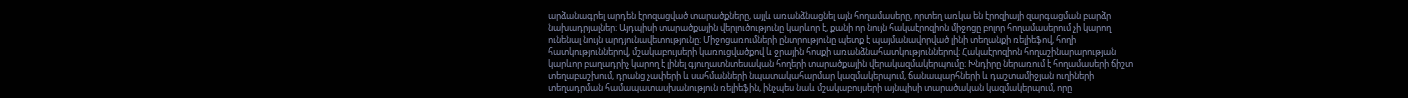արձանագրել արդեն էրոզացված տարածքները, այլև առանձնացնել այն հողամասերը, որտեղ առկա են էրոզիայի զարգացման բարձր նախադրյալներ։ Այդպիսի տարածքային վերլուծությունը կարևոր է, քանի որ նույն հակաէրոզիոն միջոցը բոլոր հողամասերում չի կարող ունենալ նույն արդյունավետությունը։ Միջոցառումների ընտրությունը պետք է պայմանավորված լինի տեղանքի ռելիեֆով, հողի հատկություններով, մշակաբույսերի կառուցվածքով և ջրային հոսքի առանձնահատկություններով։ Հակաէրոզիոն հողաշինարարության կարևոր բաղադրիչ կարող է լինել գյուղատնտեսական հողերի տարածքային վերակազմակերպումը։ Խնդիրը ներառում է հողամասերի ճիշտ տեղաբաշխում, դրանց չափերի և սահմանների նպատակահարմար կազմակերպում, ճանապարհների և դաշտամիջյան ուղիների տեղադրման համապատասխանություն ռելիեֆին, ինչպես նաև մշակաբույսերի այնպիսի տարածական կազմակերպում, որը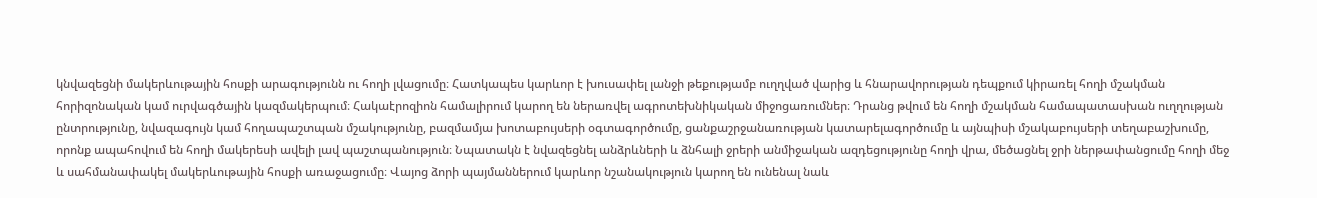կնվազեցնի մակերևութային հոսքի արագությունն ու հողի լվացումը։ Հատկապես կարևոր է խուսափել լանջի թեքությամբ ուղղված վարից և հնարավորության դեպքում կիրառել հողի մշակման հորիզոնական կամ ուրվագծային կազմակերպում։ Հակաէրոզիոն համալիրում կարող են ներառվել ագրոտեխնիկական միջոցառումներ։ Դրանց թվում են հողի մշակման համապատասխան ուղղության ընտրությունը, նվազագույն կամ հողապաշտպան մշակությունը, բազմամյա խոտաբույսերի օգտագործումը, ցանքաշրջանառության կատարելագործումը և այնպիսի մշակաբույսերի տեղաբաշխումը, որոնք ապահովում են հողի մակերեսի ավելի լավ պաշտպանություն։ Նպատակն է նվազեցնել անձրևների և ձնհալի ջրերի անմիջական ազդեցությունը հողի վրա, մեծացնել ջրի ներթափանցումը հողի մեջ և սահմանափակել մակերևութային հոսքի առաջացումը։ Վայոց ձորի պայմաններում կարևոր նշանակություն կարող են ունենալ նաև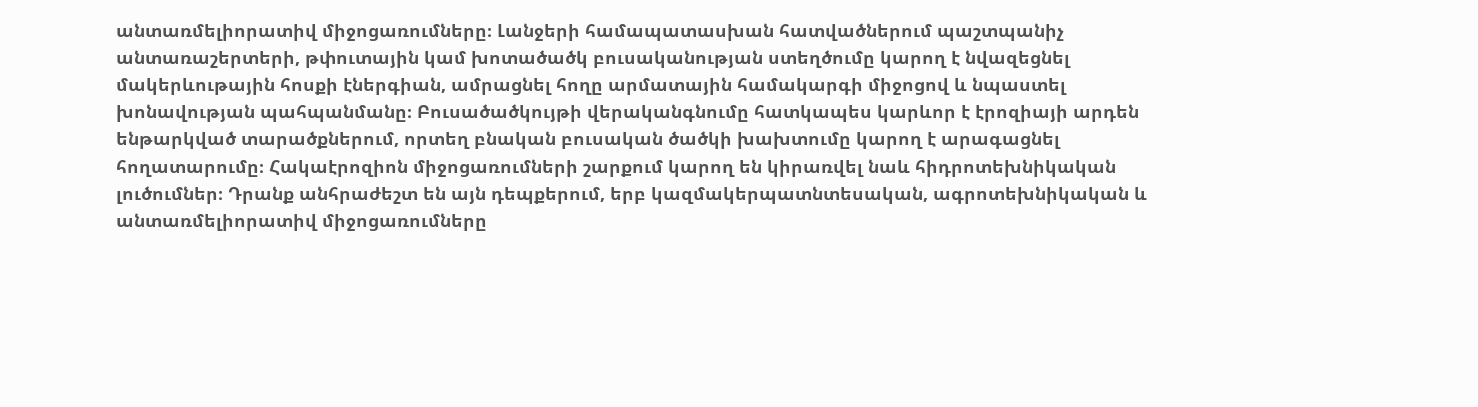անտառմելիորատիվ միջոցառումները։ Լանջերի համապատասխան հատվածներում պաշտպանիչ անտառաշերտերի, թփուտային կամ խոտածածկ բուսականության ստեղծումը կարող է նվազեցնել մակերևութային հոսքի էներգիան, ամրացնել հողը արմատային համակարգի միջոցով և նպաստել խոնավության պահպանմանը։ Բուսածածկույթի վերականգնումը հատկապես կարևոր է էրոզիայի արդեն ենթարկված տարածքներում, որտեղ բնական բուսական ծածկի խախտումը կարող է արագացնել հողատարումը։ Հակաէրոզիոն միջոցառումների շարքում կարող են կիրառվել նաև հիդրոտեխնիկական լուծումներ։ Դրանք անհրաժեշտ են այն դեպքերում, երբ կազմակերպատնտեսական, ագրոտեխնիկական և անտառմելիորատիվ միջոցառումները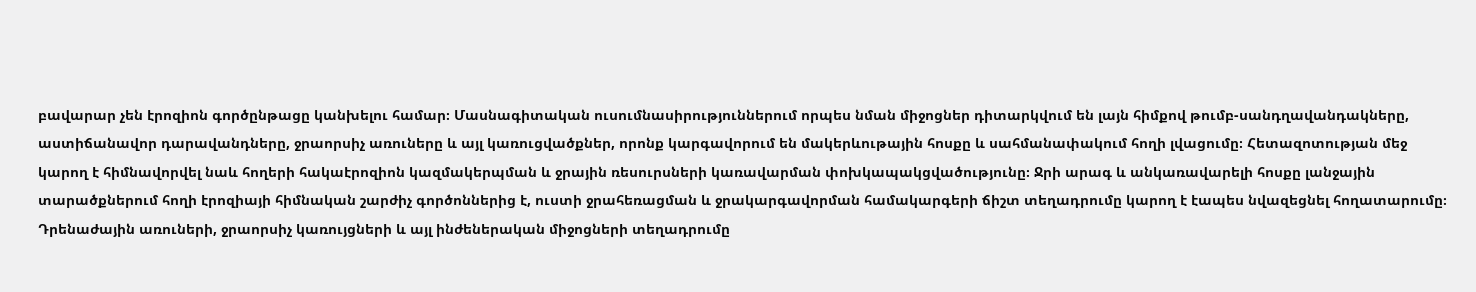բավարար չեն էրոզիոն գործընթացը կանխելու համար։ Մասնագիտական ուսումնասիրություններում որպես նման միջոցներ դիտարկվում են լայն հիմքով թումբ-սանդղավանդակները, աստիճանավոր դարավանդները, ջրաորսիչ առուները և այլ կառուցվածքներ, որոնք կարգավորում են մակերևութային հոսքը և սահմանափակում հողի լվացումը։ Հետազոտության մեջ կարող է հիմնավորվել նաև հողերի հակաէրոզիոն կազմակերպման և ջրային ռեսուրսների կառավարման փոխկապակցվածությունը։ Ջրի արագ և անկառավարելի հոսքը լանջային տարածքներում հողի էրոզիայի հիմնական շարժիչ գործոններից է, ուստի ջրահեռացման և ջրակարգավորման համակարգերի ճիշտ տեղադրումը կարող է էապես նվազեցնել հողատարումը։ Դրենաժային առուների, ջրաորսիչ կառույցների և այլ ինժեներական միջոցների տեղադրումը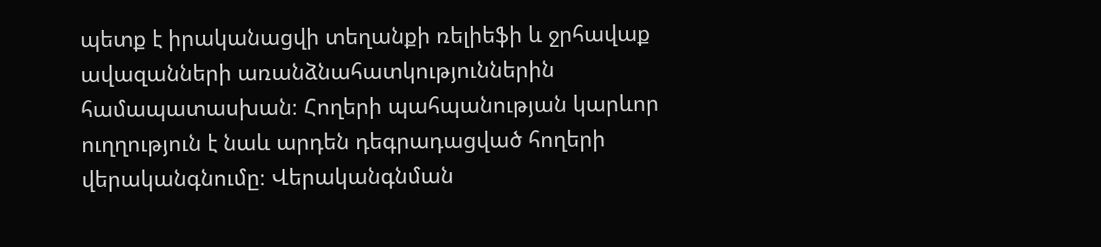պետք է իրականացվի տեղանքի ռելիեֆի և ջրհավաք ավազանների առանձնահատկություններին համապատասխան։ Հողերի պահպանության կարևոր ուղղություն է նաև արդեն դեգրադացված հողերի վերականգնումը։ Վերականգնման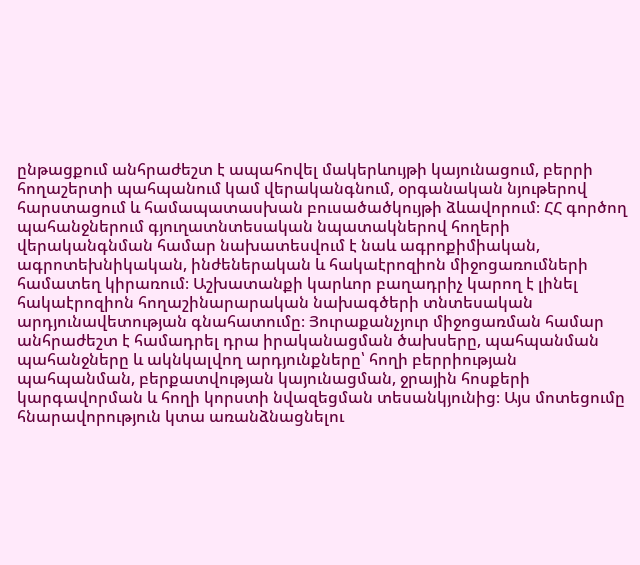ընթացքում անհրաժեշտ է ապահովել մակերևույթի կայունացում, բերրի հողաշերտի պահպանում կամ վերականգնում, օրգանական նյութերով հարստացում և համապատասխան բուսածածկույթի ձևավորում։ ՀՀ գործող պահանջներում գյուղատնտեսական նպատակներով հողերի վերականգնման համար նախատեսվում է նաև ագրոքիմիական, ագրոտեխնիկական, ինժեներական և հակաէրոզիոն միջոցառումների համատեղ կիրառում։ Աշխատանքի կարևոր բաղադրիչ կարող է լինել հակաէրոզիոն հողաշինարարական նախագծերի տնտեսական արդյունավետության գնահատումը։ Յուրաքանչյուր միջոցառման համար անհրաժեշտ է համադրել դրա իրականացման ծախսերը, պահպանման պահանջները և ակնկալվող արդյունքները՝ հողի բերրիության պահպանման, բերքատվության կայունացման, ջրային հոսքերի կարգավորման և հողի կորստի նվազեցման տեսանկյունից։ Այս մոտեցումը հնարավորություն կտա առանձնացնելու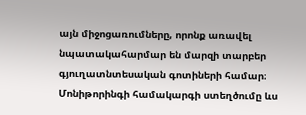այն միջոցառումները, որոնք առավել նպատակահարմար են մարզի տարբեր գյուղատնտեսական գոտիների համար։ Մոնիթորինգի համակարգի ստեղծումը ևս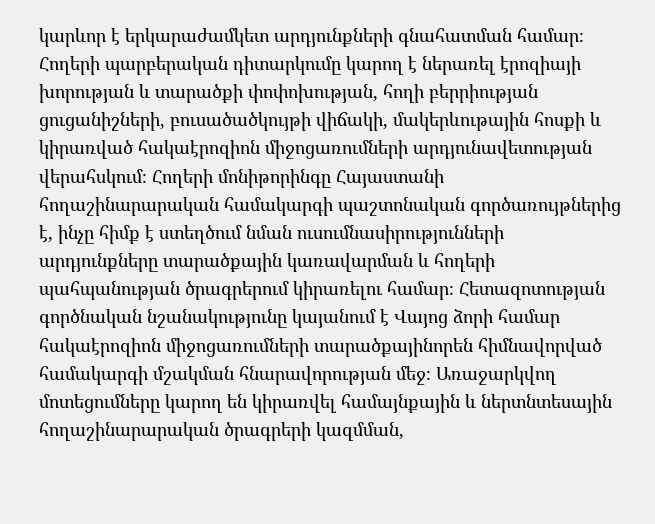կարևոր է երկարաժամկետ արդյունքների գնահատման համար։ Հողերի պարբերական դիտարկումը կարող է ներառել էրոզիայի խորության և տարածքի փոփոխության, հողի բերրիության ցուցանիշների, բուսածածկույթի վիճակի, մակերևութային հոսքի և կիրառված հակաէրոզիոն միջոցառումների արդյունավետության վերահսկում։ Հողերի մոնիթորինգը Հայաստանի հողաշինարարական համակարգի պաշտոնական գործառույթներից է, ինչը հիմք է ստեղծում նման ուսումնասիրությունների արդյունքները տարածքային կառավարման և հողերի պահպանության ծրագրերում կիրառելու համար։ Հետազոտության գործնական նշանակությունը կայանում է Վայոց ձորի համար հակաէրոզիոն միջոցառումների տարածքայինորեն հիմնավորված համակարգի մշակման հնարավորության մեջ։ Առաջարկվող մոտեցումները կարող են կիրառվել համայնքային և ներտնտեսային հողաշինարարական ծրագրերի կազմման,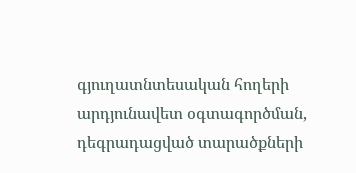գյուղատնտեսական հողերի արդյունավետ օգտագործման, դեգրադացված տարածքների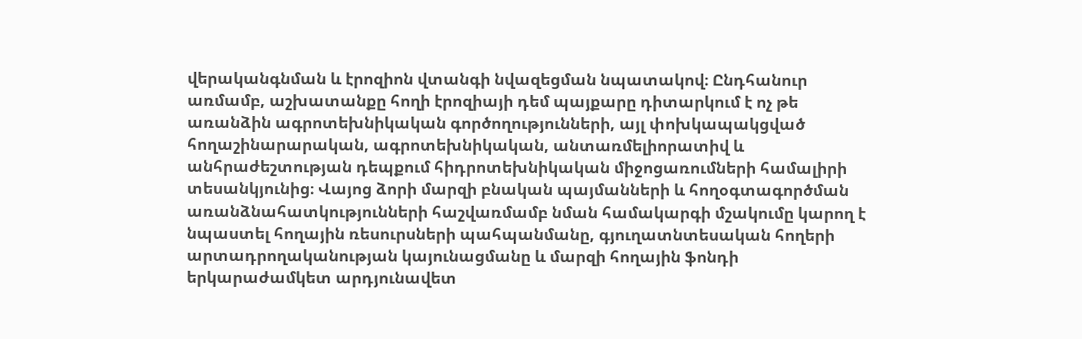վերականգնման և էրոզիոն վտանգի նվազեցման նպատակով։ Ընդհանուր առմամբ, աշխատանքը հողի էրոզիայի դեմ պայքարը դիտարկում է ոչ թե առանձին ագրոտեխնիկական գործողությունների, այլ փոխկապակցված հողաշինարարական, ագրոտեխնիկական, անտառմելիորատիվ և անհրաժեշտության դեպքում հիդրոտեխնիկական միջոցառումների համալիրի տեսանկյունից։ Վայոց ձորի մարզի բնական պայմանների և հողօգտագործման առանձնահատկությունների հաշվառմամբ նման համակարգի մշակումը կարող է նպաստել հողային ռեսուրսների պահպանմանը, գյուղատնտեսական հողերի արտադրողականության կայունացմանը և մարզի հողային ֆոնդի երկարաժամկետ արդյունավետ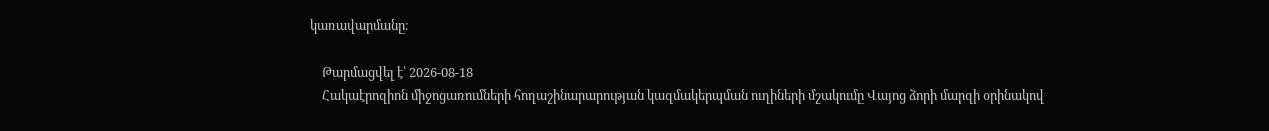կառավարմանը։

    Թարմացվել է՝ 2026-08-18
    Հակաէրոզիոն միջոցառումների հողաշինարարության կազմակերպման ուղիների մշակումը Վայոց ձորի մարզի օրինակով